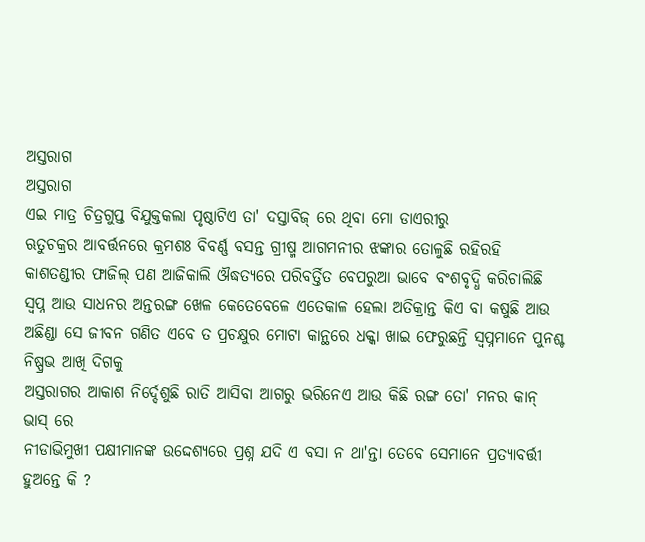ଅସ୍ତରାଗ
ଅସ୍ତରାଗ
ଏଇ ମାତ୍ର ଚିତ୍ରଗୁପ୍ତ ବିଯୁକ୍ତକଲା ପୃଷ୍ଠାଟିଏ ତା' ଦସ୍ତାବିଜ୍ ରେ ଥିବା ମୋ ଡାଏରୀରୁ
ଋତୁଚକ୍ରର ଆବର୍ତ୍ତନରେ କ୍ରମଶଃ ବିବର୍ଣ୍ଣ ବସନ୍ତ ଗ୍ରୀଷ୍ମ ଆଗମନୀର ଝଙ୍କାର ତୋଳୁଛି ରହିରହି
କାଶତଣ୍ଡୀର ଫାଜିଲ୍ ପଣ ଆଜିକାଲି ଔଦ୍ଧତ୍ୟରେ ପରିବର୍ତ୍ତିତ ବେପରୁଆ ଭାବେ ବଂଶବୃଦ୍ଧି କରିଚାଲିଛି
ସ୍ବପ୍ନ ଆଉ ସାଧନର ଅନ୍ତରଙ୍ଗ ଖେଳ କେତେବେଳେ ଏତେକାଳ ହେଲା ଅତିକ୍ରାନ୍ତ କିଏ ବା କଷୁଛି ଆଉ ଅଛିଣ୍ଡା ସେ ଜୀବନ ଗଣିତ ଏବେ ତ ପ୍ରଚକ୍ଷୁର ମୋଟା କାନ୍ଥରେ ଧକ୍କା ଖାଇ ଫେରୁଛନ୍ତି ସ୍ବପ୍ନମାନେ ପୁନଶ୍ଚ ନିଷ୍ପ୍ରଭ ଆଖି ଦିଗକୁ
ଅସ୍ତରାଗର ଆକାଶ ନିର୍ଦ୍ଦେଶୁଛି ରାତି ଆସିବା ଆଗରୁ ଭରିନେଏ ଆଉ କିଛି ରଙ୍ଗ ତୋ' ମନର କାନ୍ ଭାସ୍ ରେ
ନୀଡାଭିମୁଖୀ ପକ୍ଷୀମାନଙ୍କ ଉଦ୍ଦେଶ୍ୟରେ ପ୍ରଶ୍ନ ଯଦି ଏ ବସା ନ ଥା'ନ୍ତା ତେବେ ସେମାନେ ପ୍ରତ୍ୟାବର୍ତ୍ତୀ ହୁଅନ୍ତେ କି ?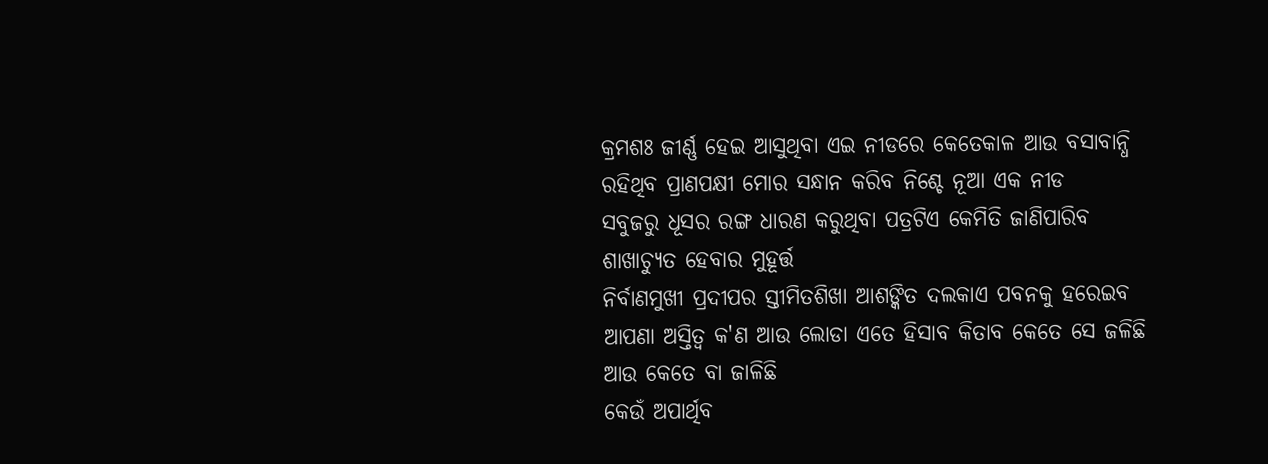କ୍ରମଶଃ ଜୀର୍ଣ୍ଣ ହେଇ ଆସୁଥିବା ଏଇ ନୀଡରେ କେତେକାଳ ଆଉ ବସାବାନ୍ଧି ରହିଥିବ ପ୍ରାଣପକ୍ଷୀ ମୋର ସନ୍ଧାନ କରିବ ନିଶ୍ଚେ ନୂଆ ଏକ ନୀଡ
ସବୁଜରୁ ଧୂସର ରଙ୍ଗ ଧାରଣ କରୁଥିବା ପତ୍ରଟିଏ କେମିତି ଜାଣିପାରିବ ଶାଖାଚ୍ୟୁତ ହେବାର ମୁହୂର୍ତ୍ତ
ନିର୍ବାଣମୁଖୀ ପ୍ରଦୀପର ସ୍ତୀମିତଶିଖା ଆଶଙ୍କିତ ଦଲକାଏ ପବନକୁ ହରେଇବ ଆପଣା ଅସ୍ତିତ୍ବ କ'ଣ ଆଉ ଲୋଡା ଏତେ ହିସାବ କିତାବ କେତେ ସେ ଜଳିଛି ଆଉ କେତେ ବା ଜାଳିଛି
କେଉଁ ଅପାର୍ଥିବ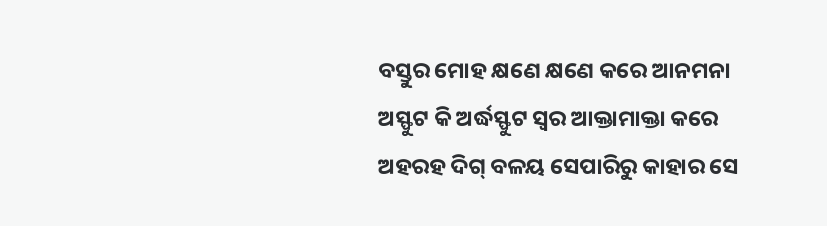ବସ୍ତୁର ମୋହ କ୍ଷଣେ କ୍ଷଣେ କରେ ଆନମନା ଅସ୍ଫୁଟ କି ଅର୍ଦ୍ଧସ୍ଫୁଟ ସ୍ବର ଆକ୍ତାମାକ୍ତା କରେ ଅହରହ ଦିଗ୍ ବଳୟ ସେପାରିରୁ କାହାର ସେ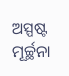ଅସ୍ପଷ୍ଟ ମୂର୍ଚ୍ଛନା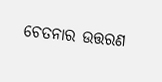ଚେତନାର ଉତ୍ତରଣ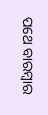ପଥେ ବାରମ୍ବାର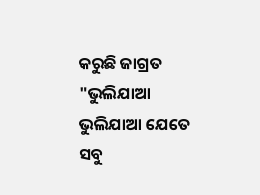କରୁଛି ଜାଗ୍ରତ "ଭୁଲିଯାଆ ଭୁଲିଯାଆ ଯେତେ ସବୁ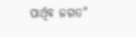ପାର୍ଥିବ ଜଗତ"